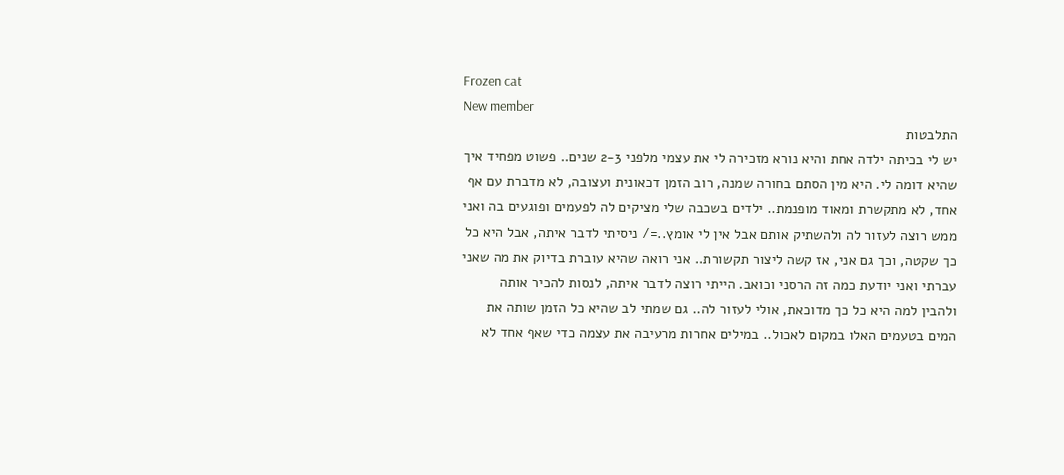Frozen cat
New member
התלבטות
יש לי בכיתה ילדה אחת והיא נורא מזכירה לי את עצמי מלפני 2-3 שנים.. פשוט מפחיד איך שהיא דומה לי. היא מין הסתם בחורה שמנה, רוב הזמן דכאונית ועצובה, לא מדברת עם אף אחד, לא מתקשרת ומאוד מופנמת.. ילדים בשכבה שלי מציקים לה לפעמים ופוגעים בה ואני ממש רוצה לעזור לה ולהשתיק אותם אבל אין לי אומץ..=/ ניסיתי לדבר איתה, אבל היא כל כך שקטה, וכך גם אני, אז קשה ליצור תקשורת.. אני רואה שהיא עוברת בדיוק את מה שאני עברתי ואני יודעת כמה זה הרסני וכואב. הייתי רוצה לדבר איתה, לנסות להכיר אותה ולהבין למה היא כל כך מדוכאת, אולי לעזור לה.. גם שמתי לב שהיא כל הזמן שותה את המים בטעמים האלו במקום לאכול.. במילים אחרות מרעיבה את עצמה כדי שאף אחד לא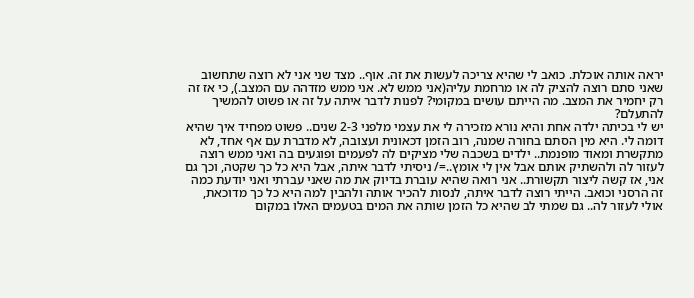יראה אותה אוכלת. כואב לי שהיא צריכה לעשות את זה. אוף.. מצד שני אני לא רוצה שתחשוב שאני סתם רוצה להציק לה או מרחמת עליה(אני ממש לא. אני ממש מזדהה עם המצב.), כי אז זה רק יחמיר את המצב. מה הייתם עושים במקומי? לפנות לדבר איתה על זה או פשוט להמשיך להתעלם?
יש לי בכיתה ילדה אחת והיא נורא מזכירה לי את עצמי מלפני 2-3 שנים.. פשוט מפחיד איך שהיא דומה לי. היא מין הסתם בחורה שמנה, רוב הזמן דכאונית ועצובה, לא מדברת עם אף אחד, לא מתקשרת ומאוד מופנמת.. ילדים בשכבה שלי מציקים לה לפעמים ופוגעים בה ואני ממש רוצה לעזור לה ולהשתיק אותם אבל אין לי אומץ..=/ ניסיתי לדבר איתה, אבל היא כל כך שקטה, וכך גם אני, אז קשה ליצור תקשורת.. אני רואה שהיא עוברת בדיוק את מה שאני עברתי ואני יודעת כמה זה הרסני וכואב. הייתי רוצה לדבר איתה, לנסות להכיר אותה ולהבין למה היא כל כך מדוכאת, אולי לעזור לה.. גם שמתי לב שהיא כל הזמן שותה את המים בטעמים האלו במקום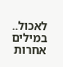לאכול.. במילים אחרות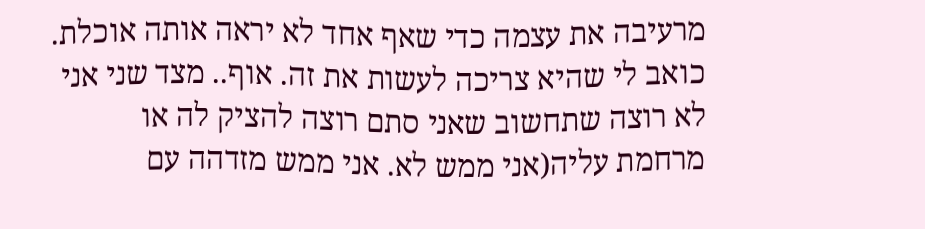מרעיבה את עצמה כדי שאף אחד לא יראה אותה אוכלת. כואב לי שהיא צריכה לעשות את זה. אוף.. מצד שני אני לא רוצה שתחשוב שאני סתם רוצה להציק לה או מרחמת עליה(אני ממש לא. אני ממש מזדהה עם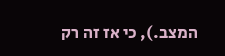המצב.), כי אז זה רק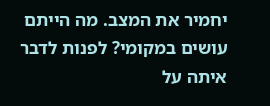יחמיר את המצב. מה הייתם עושים במקומי? לפנות לדבר איתה על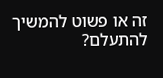זה או פשוט להמשיך להתעלם?